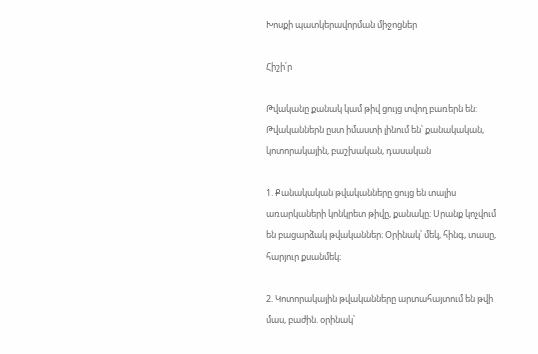Խոսքի պատկերավորման միջոցներ

Հիշի՛ր

Թվականը քանակ կամ թիվ ցույց տվող բառերն են:
Թվականներն ըստ իմաստի լինում են՝ քանակական, կոտորակային, բաշխական, դասական

1. Քանակական թվականները ցույց են տալիս առարկաների կոնկրետ թիվը, քանակը։ Սրանք կոչվում են բացարձակ թվականներ։ Օրինակ՝ մեկ, հինգ, տասը, հարյուր քսանմեկ։

2. Կոտորակային թվականները արտահայտում են թվի մաս, բաժին. օրինակ՝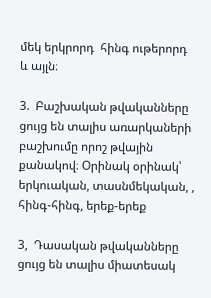մեկ երկրորդ  հինգ ութերորդ  և այլն։

3.  Բաշխական թվականները ցույց են տալիս առարկաների բաշխումը որոշ թվային քանակով։ Օրինակ օրինակ՝ երկուական, տասնմեկական, , հինգ-հինգ, երեք-երեք

3,  Դասական թվականները ցույց են տալիս միատեսակ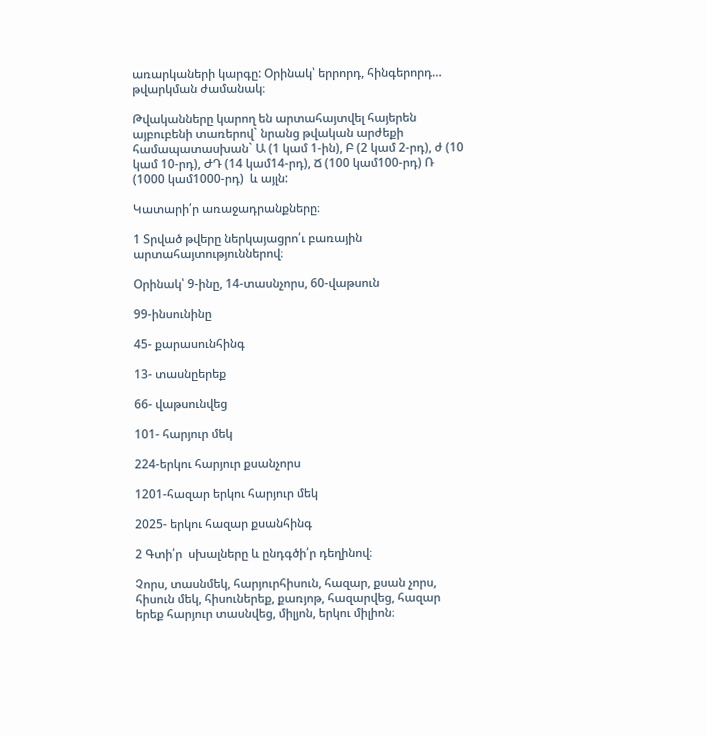առարկաների կարգը: Օրինակ՝ երրորդ, հինգերորդ… թվարկման ժամանակ։

Թվականները կարող են արտահայտվել հայերեն այբուբենի տառերով` նրանց թվական արժեքի համապատասխան` Ա (1 կամ 1-ին), Բ (2 կամ 2-րդ), ժ (10 կամ 10-րդ), ԺԴ (14 կամ14-րդ), Ճ (100 կամ100-րդ) Ռ (1000 կամ1000-րդ)  և այլն:

Կատարի՛ր առաջադրանքները։

1 Տրված թվերը ներկայացրո՛ւ բառային արտահայտություններով։

Օրինակ՝ 9-ինը, 14-տասնչորս, 60-վաթսուն

99-ինսունինը

45- քարասունհինգ

13- տասնըերեք

66- վաթսունվեց

101- հարյուր մեկ

224-երկու հարյուր քսանչորս

1201-հազար երկու հարյուր մեկ

2025- երկու հազար քսանհինգ

2 Գտի՛ր  սխալները և ընդգծի՛ր դեղինով։

Չորս, տասնմեկ, հարյուրհիսուն, հազար, քսան չորս, հիսուն մեկ, հիսուներեք, քառյոթ, հազարվեց, հազար երեք հարյուր տասնվեց, միլյոն, երկու միլիոն։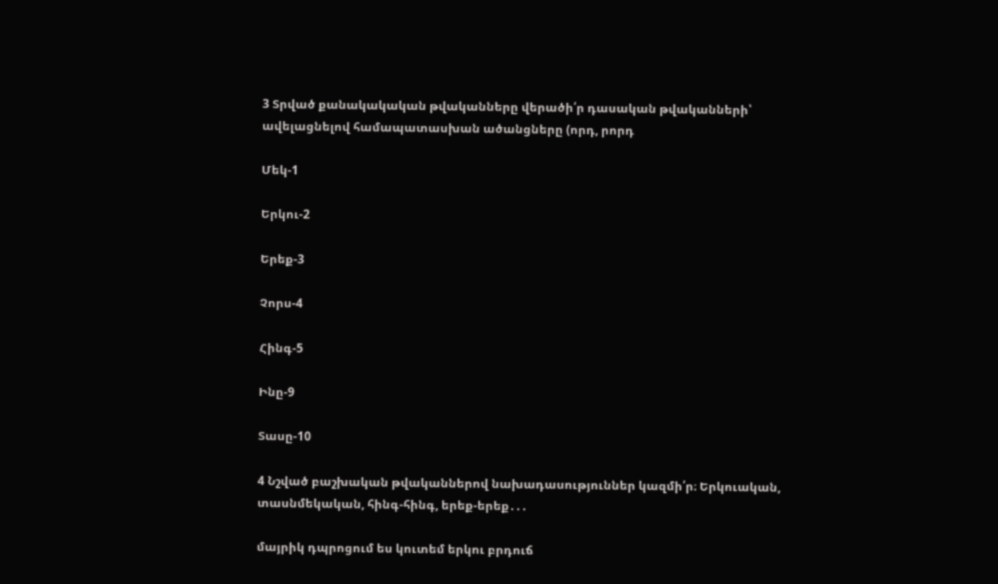3 Տրված քանակակական թվականները վերածի՛ր դասական թվականների՝ ավելացնելով համապատասխան ածանցները (որդ, րորդ

Մեկ-1

Երկու-2

Երեք-3

Չորս-4

Հինգ-5

Ինը-9

Տասը-10

4 Նշված բաշխական թվականներով նախադասություններ կազմի՛ր։ Երկուական, տասնմեկական, հինգ-հինգ, երեք-երեք․․․

մայրիկ դպրոցում ես կուտեմ երկու բրդուճ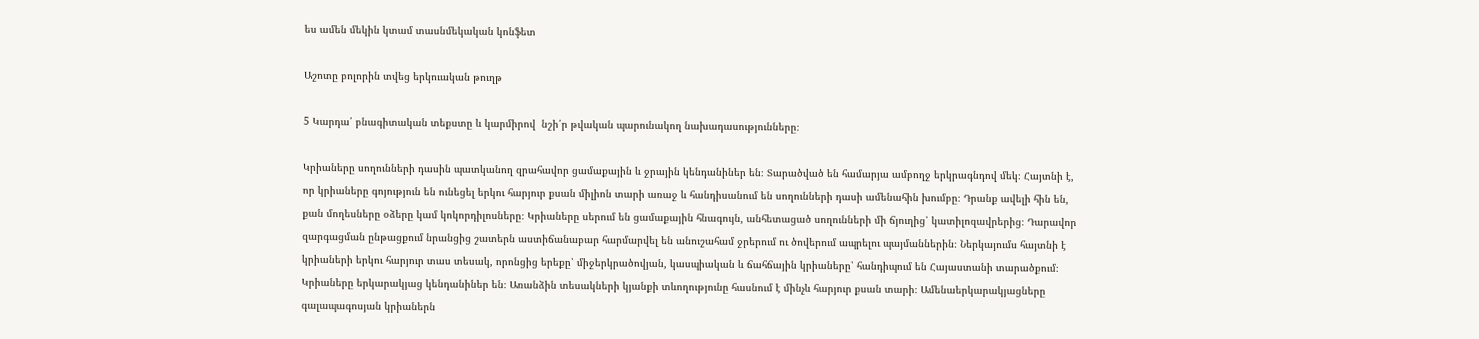ես ամեն մեկին կտամ տասնմեկական կոնֆետ

Աշոտը բոլորին տվեց երկուական թուղթ

5 Կարդա՛ բնագիտական տեքստը և կարմիրով  նշի՛ր թվական պարունակող նախադասությունները։

Կրիաները սողունների դասին պատկանող զրահավոր ցամաքային և ջրային կենդանիներ են։ Տարածված են համարյա ամբողջ երկրագնդով մեկ։ Հայտնի է, որ կրիաները գոյություն են ունեցել երկու հարյուր քսան միլիոն տարի առաջ և հանդիսանում են սողունների դասի ամենահին խումբը։ Դրանք ավելի հին են, քան մողեսները օձերը կամ կոկորդիլոսները։ Կրիաները սերում են ցամաքային հնագույն, անհետացած սողունների մի ճյուղից՝ կատիլոզավրերից։ Դարավոր զարգացման ընթացքում նրանցից շատերն աստիճանաբար հարմարվել են անուշահամ ջրերում ու ծովերում ապրելու պայմաններին։ Ներկայումս հայտնի է կրիաների երկու հարյուր տաս տեսակ, որոնցից երեքը՝ միջերկրածովյան, կասպիական և ճահճային կրիաները՝ հանդիպում են Հայաստանի տարածքում։ Կրիաները երկարակյաց կենդանիներ են։ Առանձին տեսակների կյանքի տևողությունը հասնում է մինչև հարյուր քսան տարի։ Ամենաերկարակյացները գալապագոսյան կրիաներն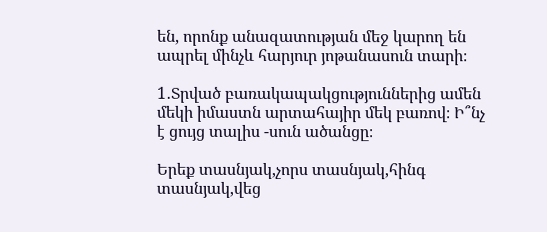են, որոնք անազատության մեջ կարող են ապրել մինչև հարյուր յոթանասուն տարի։

1․Տրված բառակապակցություններից ամեն մեկի իմաստն արտահայիր մեկ բառով։ Ի՞նչ է ցույց տալիս -սուն ածանցը։

Երեք տասնյակ,չորս տասնյակ,հինգ տասնյակ,վեց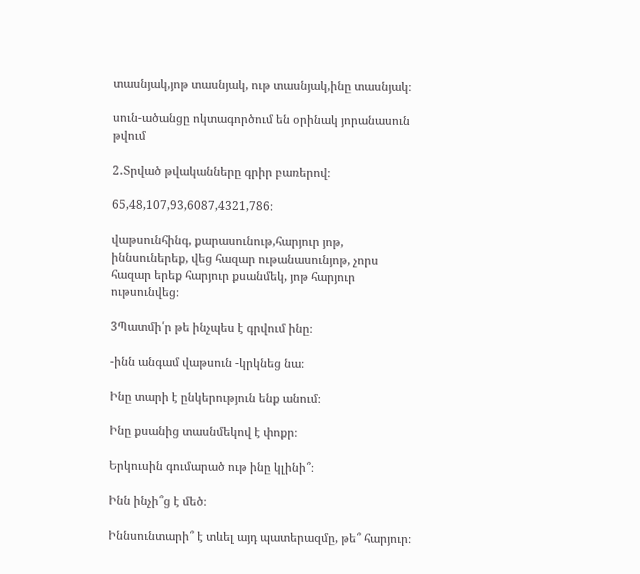տասնյակ,յոթ տասնյակ, ութ տասնյակ,ինը տասնյակ։

սուն-ածանցը ոկտագործում են օրինակ յորանասուն թվում

2․Տրված թվականները գրիր բառերով։

65,48,107,93,6087,4321,786։

վաթսունհինգ, քարասունութ,հարյուր յոթ, իննսուներեք, վեց հազար ութանասունյոթ, չորս հազար երեք հարյուր քսանմեկ, յոթ հարյուր ութսունվեց։

3Պատմի՛ր թե ինչպես է գրվում ինը։

-ինն անգամ վաթսուն -կրկնեց նա։

Ինը տարի է ընկերություն ենք անում։

Ինը քսանից տասնմեկով է փոքր։

Երկուսին գումարած ութ ինը կլինի՞։

Ինն ինչի՞ց է մեծ։

Իննսունտարի՞ է տևել այդ պատերազմը, թե՞ հարյուր։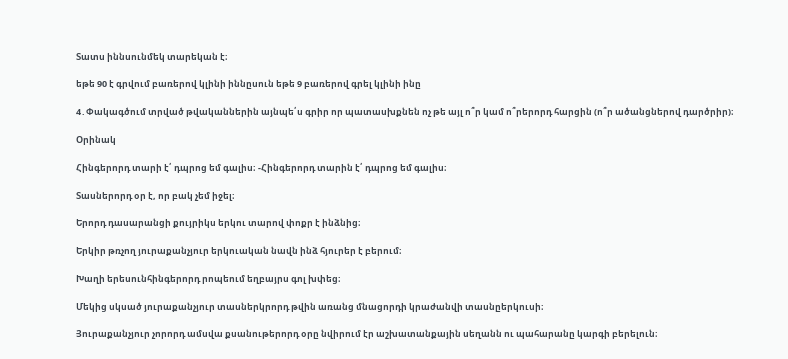Տատս իննսունմեկ տարեկան է։

եթե 90 է գրվում բառերով կլինի իննըսուն եթե 9 բառերով գրել կլինի ինը

4․Փակագծում տրված թվականներին այնպե՛ս գրիր որ պատասխքնեն ոչ թե այլ ո՞ր կամ ո՞րերորդ հարցին (ո՞ր ածանցներով դարծրիր)։

Օրինակ

Հինգերորդ տարի է՛ դպրոց եմ գալիս։ -Հինգերորդ տարին է՛ դպրոց եմ գալիս։

Տասներորդ օր է, որ բակ չեմ իջել։

Երորդ դասարանցի քույրիկս երկու տարով փոքր է ինձնից։

Երկիր թռչող յուրաքանչյուր երկուական նավն ինձ հյուրեր է բերում։

Խաղի երեսունհինգերորդ րոպեում եղբայրս գոլ խփեց։

Մեկից սկսած յուրաքանչյուր տասներկրորդ թվին առանց մնացորդի կրաժանվի տասնըերկուսի։

Յուրաքանչյուր չորորդ ամսվա քսանութերորդ օրը նվիրում էր աշխատանքային սեղանն ու պահարանը կարգի բերելուն։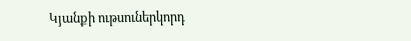Կյանքի ութսուներկորդ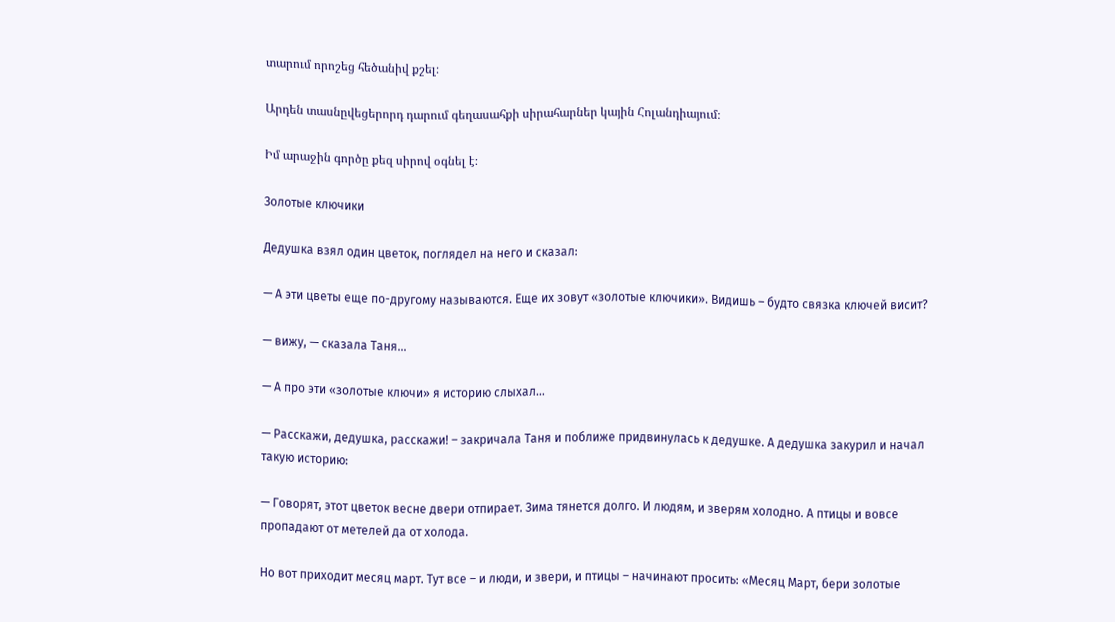տարում որոշեց հեծանիվ քշել։

Արդեն տասնըվեցերորդ դարում գեղասահքի սիրահարներ կային Հոլանդիայում։

Իմ արաջին գործը քեզ սիրով օգնել է։

Золотые ключики

Дедушка взял один цветок, поглядел на него и сказал:

— А эти цветы еще по-другому называются. Еще их зовут «золотые ключики». Видишь – будто связка ключей висит?

— вижу, — сказала Таня…

— А про эти «золотые ключи» я историю слыхал…

— Расскажи, дедушка, расскажи! – закричала Таня и поближе придвинулась к дедушке. А дедушка закурил и начал такую историю:

— Говорят, этот цветок весне двери отпирает. Зима тянется долго. И людям, и зверям холодно. А птицы и вовсе пропадают от метелей да от холода.

Но вот приходит месяц март. Тут все – и люди, и звери, и птицы – начинают просить: «Месяц Март, бери золотые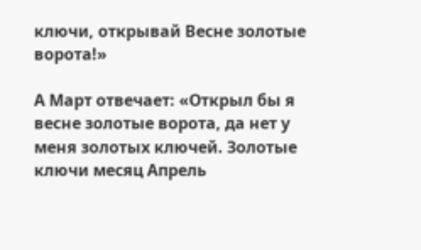ключи, открывай Весне золотые ворота!»

А Март отвечает: «Открыл бы я весне золотые ворота, да нет у меня золотых ключей. Золотые ключи месяц Апрель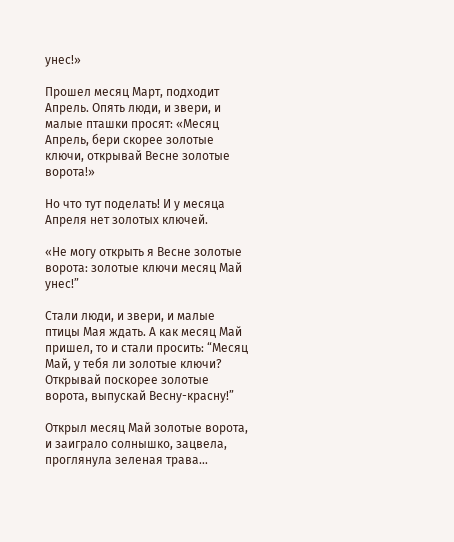унес!»

Прошел месяц Март, подходит Апрель. Опять люди, и звери, и малые пташки просят: «Месяц Апрель, бери скорее золотые ключи, открывай Весне золотые ворота!»

Но что тут поделать! И у месяца Апреля нет золотых ключей.

«Не могу открыть я Весне золотые ворота: золотые ключи месяц Май унес!”

Стали люди, и звери, и малые птицы Мая ждать. А как месяц Май пришел, то и стали просить: “Месяц Май, у тебя ли золотые ключи? Открывай поскорее золотые ворота, выпускай Весну-красну!”

Открыл месяц Май золотые ворота, и заиграло солнышко, зацвела, проглянула зеленая трава…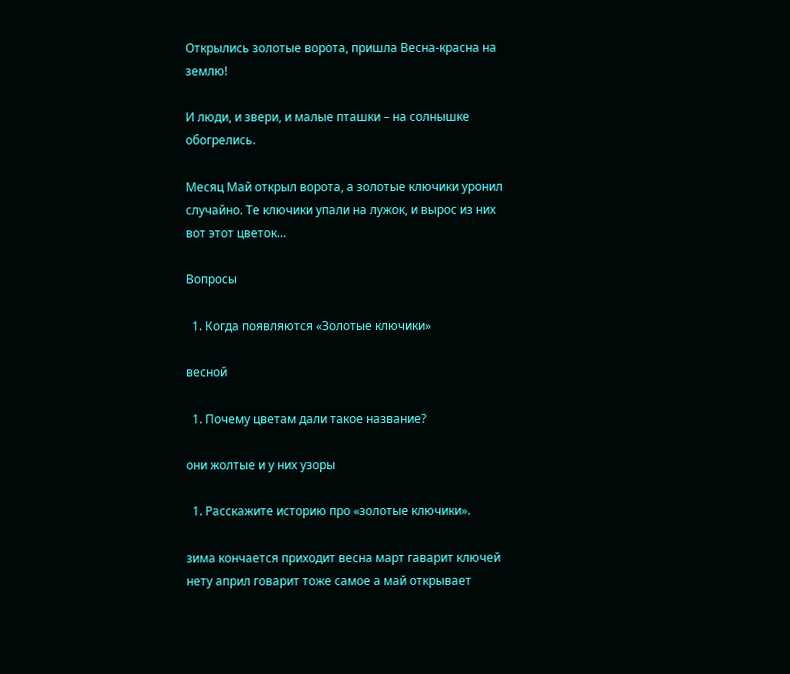Открылись золотые ворота, пришла Весна-красна на землю!

И люди, и звери, и малые пташки – на солнышке обогрелись.

Месяц Май открыл ворота, а золотые ключики уронил случайно. Те ключики упали на лужок, и вырос из них вот этот цветок…

Вопросы

  1. Когда появляются «Золотые ключики»

весной

  1. Почему цветам дали такое название?

они жолтые и у них узоры

  1. Расскажите историю про «золотые ключики».

зима кончается приходит весна март гаварит ключей нету април говарит тоже самое а май открывает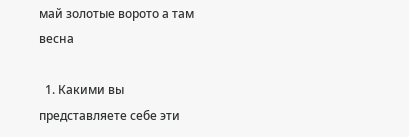май золотые ворото а там весна

  1. Какими вы представляете себе эти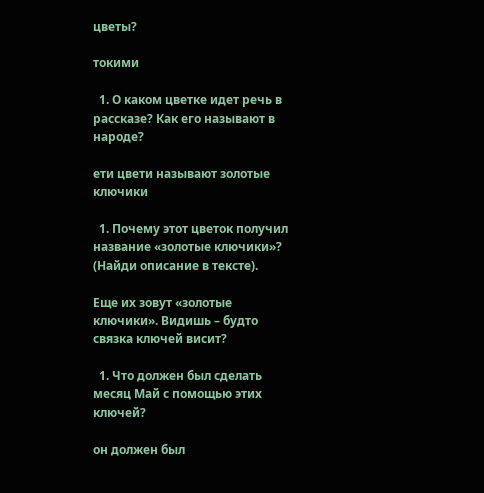цветы?

токими

  1. О каком цветке идет речь в рассказе? Как его называют в народе?

ети цвети называют золотые ключики

  1. Почему этот цветок получил название «золотые ключики»? (Найди описание в тексте).

Еще их зовут «золотые ключики». Видишь – будто связка ключей висит?

  1. Что должен был сделать месяц Май с помощью этих ключей?

он должен был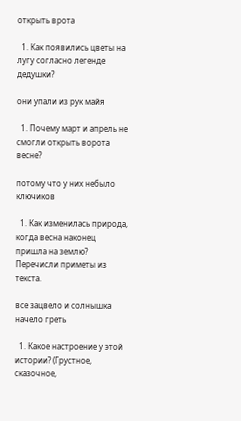открыть врота

  1. Как появились цветы на лугу согласно легенде дедушки?

они упали из рук майя

  1. Почему март и апрель не смогли открыть ворота весне?

потому что у них небыло ключиков

  1. Как изменилась природа, когда весна наконец пришла на землю? Перечисли приметы из текста.

все зацвело и солнышка начело греть

  1. Какое настроение у этой истории? (Грустное, сказочное,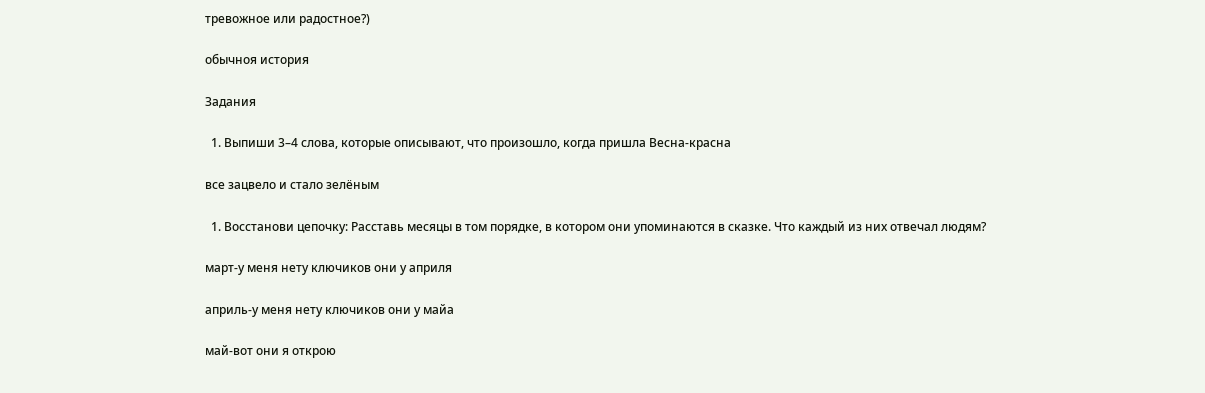тревожное или радостное?)

обычноя история

Задания

  1. Выпиши 3–4 слова, которые описывают, что произошло, когда пришла Весна-красна

все зацвело и стало зелёным

  1. Восстанови цепочку: Расставь месяцы в том порядке, в котором они упоминаются в сказке. Что каждый из них отвечал людям?

март-у меня нету ключиков они у априля

априль-у меня нету ключиков они у майа

май-вот они я открою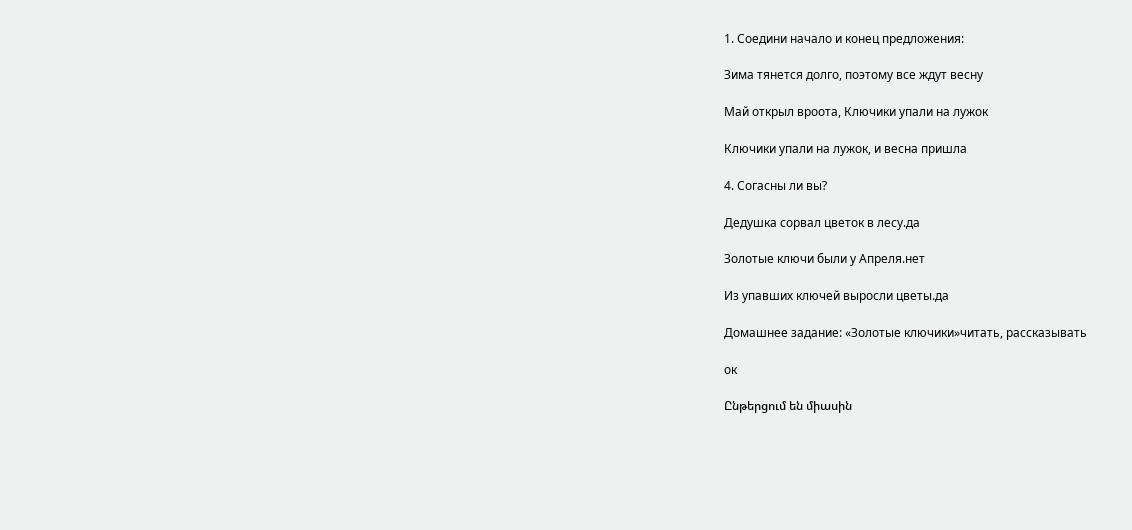1. Соедини начало и конец предложения:

Зима тянется долго, поэтому все ждут весну

Май открыл вроота, Ключики упали на лужок

Ключики упали на лужок, и весна пришла

4. Согасны ли вы?

Дедушка сорвал цветок в лесу.да

Золотые ключи были у Апреля.нет

Из упавших ключей выросли цветы.да

Домашнее задание: «Золотые ключики»читать, рассказывать

ок

Ընթերցում են միասին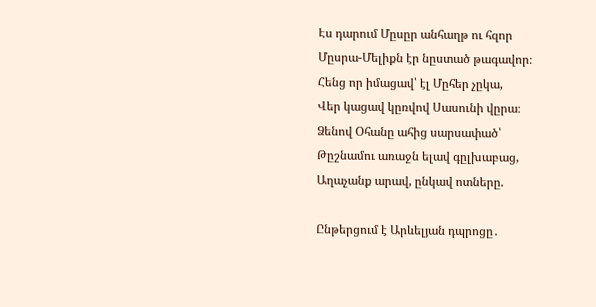Էս դարում Մըսըր անհաղթ ու հզոր
Մըսրա-Մելիքն էր նըստած թագավոր։
Հենց որ իմացավ՝ էլ Մըհեր չըկա,
Վեր կացավ կըռվով Սասունի վըրա։
Ձենով Օհանը ահից սարսափած՝
Թըշնամու առաջն ելավ գըլխաբաց,
Աղաչանք արավ, ընկավ ոտները.

Ընթերցում է Արևելյան դպրոցը․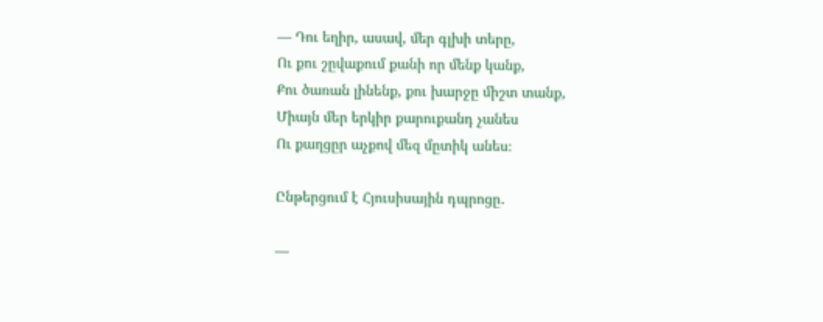— Դու եղիր, ասավ, մեր գլխի տերը,
Ու քու շըվաքում քանի որ մենք կանք,
Քու ծառան լինենք, քու խարջը միշտ տանք,
Միայն մեր երկիր քարուքանդ չանես
Ու քաղցըր աչքով մեզ մըտիկ անես։

Ընթերցում է Հյուսիսային դպրոցը․

—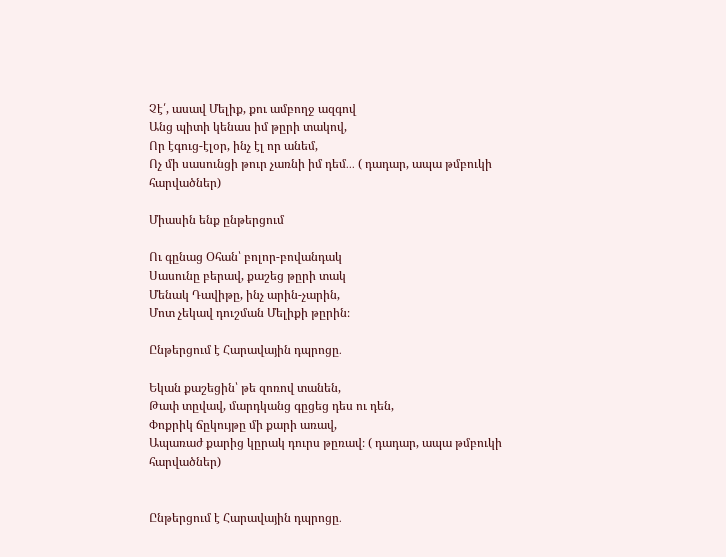Չէ՛, ասավ Մելիք, քու ամբողջ ազգով
Անց պիտի կենաս իմ թըրի տակով,
Որ էգուց-էլօր, ինչ էլ որ անեմ,
Ոչ մի սասունցի թուր չառնի իմ դեմ․․․ ( դադար, ապա թմբուկի հարվածներ)

Միասին ենք ընթերցում

Ու գընաց Օհան՝ բոլոր-բովանդակ
Սասունը բերավ, քաշեց թըրի տակ
Մենակ Դավիթը, ինչ արին-չարին,
Մոտ չեկավ դուշման Մելիքի թըրին։

Ընթերցում է Հարավային դպրոցը․

Եկան քաշեցին՝ թե զոռով տանեն,
Թափ տըվավ, մարդկանց գըցեց դես ու դեն,
Փոքրիկ ճըկույթը մի քարի առավ,
Ապառաժ քարից կըրակ դուրս թըռավ։ ( դադար, ապա թմբուկի հարվածներ)


Ընթերցում է Հարավային դպրոցը․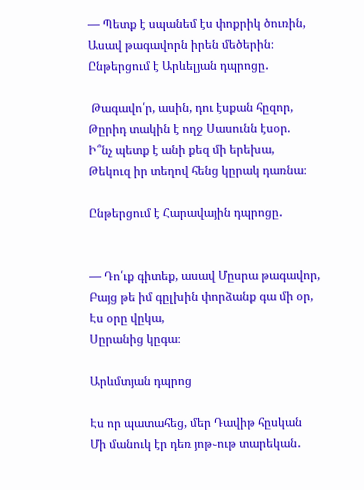— Պետք է սպանեմ էս փոքրիկ ծուռին,
Ասավ թագավորն իրեն մեծերին։
Ընթերցում է Արևելյան դպրոցը․

 Թագավո՛ր, ասին, դու էսքան հըզոր,
Թըրիդ տակին է ողջ Սասունն էսօր.
Ի՞նչ պետք է անի քեզ մի երեխա,
Թեկուզ իր տեղով հենց կըրակ դառնա։

Ընթերցում է Հարավային դպրոցը․


— Դո՛ւք գիտեք, ասավ Մըսրա թագավոր,
Բայց թե իմ գըլխին փորձանք գա մի օր,
Էս օրը վըկա,
Սըրանից կըգա։

Արևմտյան դպրոց

Էս որ պատահեց, մեր Դավիթ հըսկան
Մի մանուկ էր դեռ յոթ֊ութ տարեկան․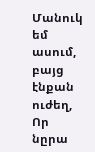Մանուկ եմ ասում, բայց էնքան ուժեղ,
Որ նըրա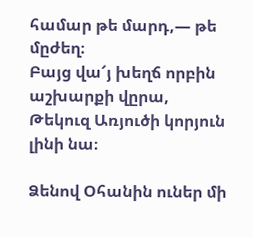համար թե մարդ,— թե մըժեղ։
Բայց վա՜յ խեղճ որբին աշխարքի վըրա,
Թեկուզ Առյուծի կորյուն լինի նա։

Ձենով Օհանին ուներ մի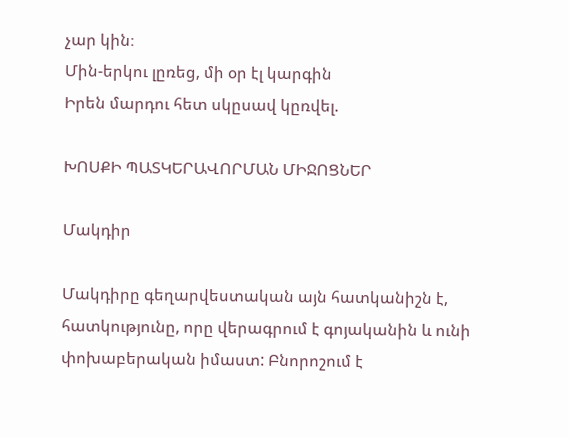չար կին։
Մին-երկու լըռեց, մի օր էլ կարգին
Իրեն մարդու հետ սկըսավ կըռվել.

ԽՈՍՔԻ ՊԱՏԿԵՐԱՎՈՐՄԱՆ ՄԻՋՈՑՆԵՐ

Մակդիր

Մակդիրը գեղարվեստական այն հատկանիշն է, հատկությունը, որը վերագրում է գոյականին և ունի փոխաբերական իմաստ: Բնորոշում է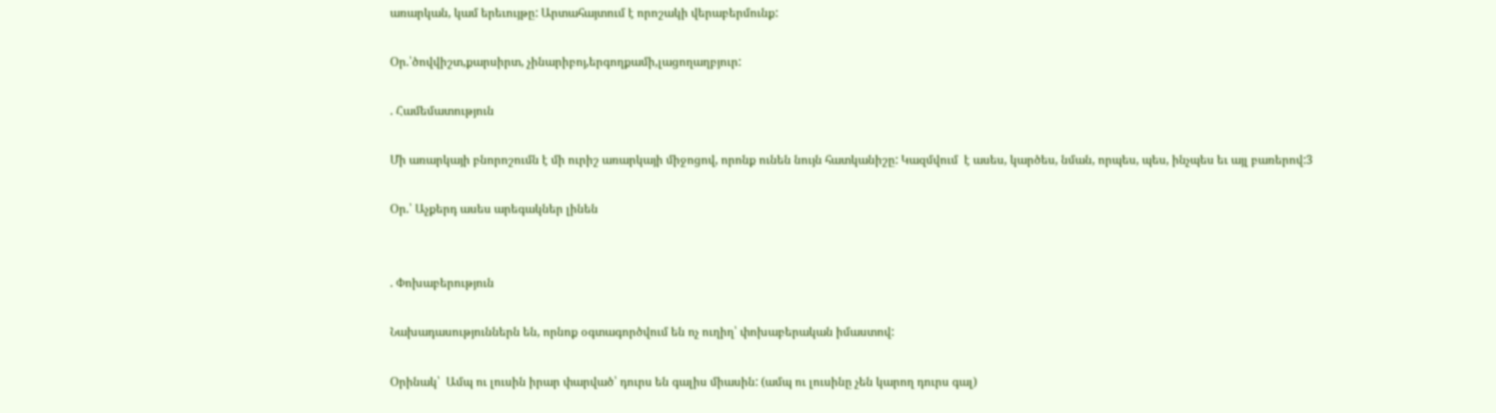առարկան, կամ երեւույթը: Արտահայտում է որոշակի վերաբերմունք:

Օր.՝ծովվիշտ,քարսիրտ, չինարիբոյ,երգողքամի,լացողաղբյուր:

. Համեմատություն

Մի առարկայի բնորոշումն է մի ուրիշ առարկայի միջոցով, որոնք ունեն նույն հատկանիշը: Կազմվում  է ասես, կարծես, նման, որպես, պես, ինչպես եւ այլ բառերով:3

Օր.՝ Աչքերդ ասես արեգակներ լինեն


. Փոխաբերություն

Նախադասություններն են, որնոք օգտագործվում են ոչ ուղիղ՝ փոխաբերական իմաստով:

Օրինակ՝  Ամպ ու լուսին իրար փարված՝ դուրս են գալիս միասին: (ամպ ու լուսինը չեն կարող դուրս գալ)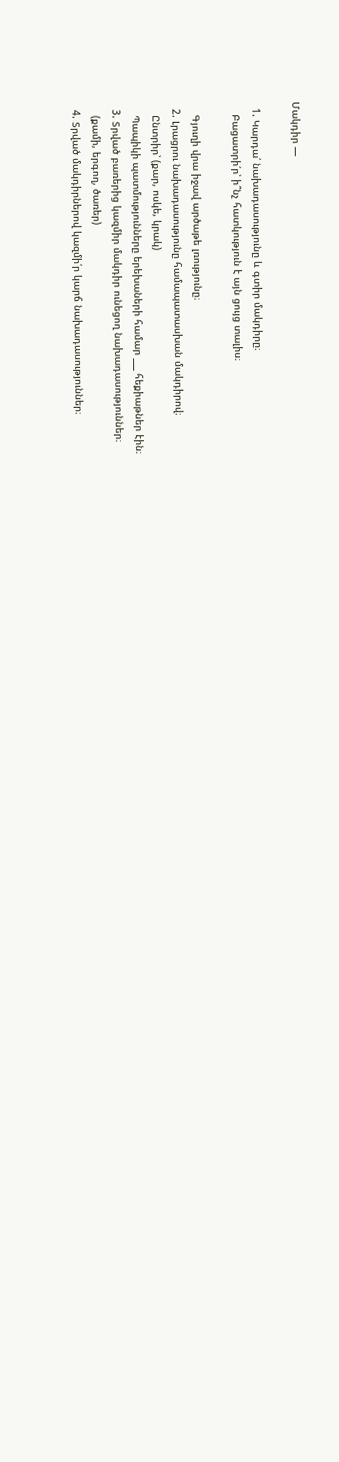Մակդիր —

  1. Կարդա՛ նախադասությունը և գտիր մակդիրը։
    Բացատրի՛ր՝ ի՞նչ հատկություն է այն ցույց տալիս։

    Գյուղի վրա իջավ արծաթե լռությունը։
  2. Լրացրու նախադասությունը համապատասխան մակդիրով։
    Ընտրիր՝ (քար, ոսկե, կրակ)
    Պապիկի պատմությունները երեխաների համար ___ հեքիաթներ էին։
  3. Տրված բառերից կազմիր մակդիր ունեցող նախադասություններ։
    (քամի, երգող, ծառեր)
  4. Տրված մակդիրներով կազմի՛ր կարճ նախադասություններ։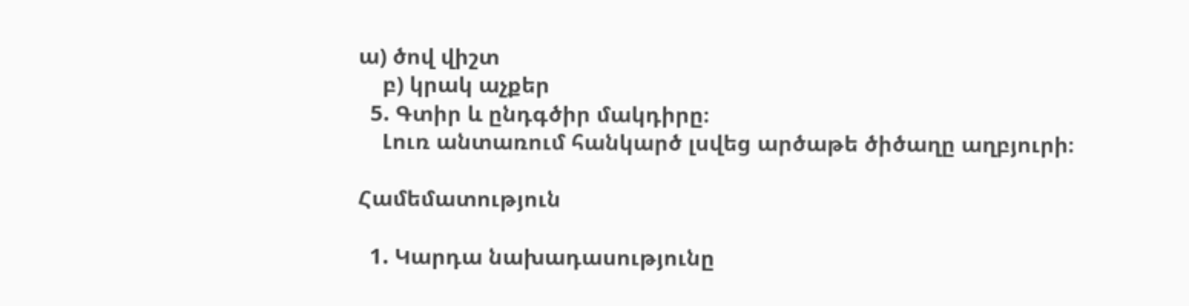ա) ծով վիշտ
    բ) կրակ աչքեր
  5. Գտիր և ընդգծիր մակդիրը։
    Լուռ անտառում հանկարծ լսվեց արծաթե ծիծաղը աղբյուրի։

Համեմատություն

  1. Կարդա նախադասությունը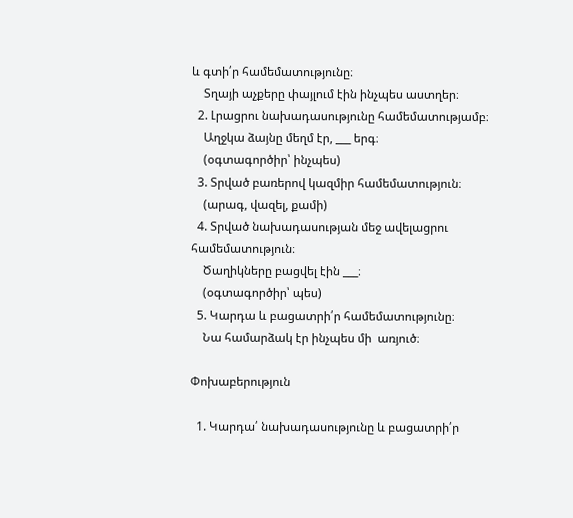և գտի՛ր համեմատությունը։
    Տղայի աչքերը փայլում էին ինչպես աստղեր։
  2. Լրացրու նախադասությունը համեմատությամբ։
    Աղջկա ձայնը մեղմ էր, ___ երգ։
    (օգտագործիր՝ ինչպես)
  3. Տրված բառերով կազմիր համեմատություն։
    (արագ, վազել, քամի)
  4. Տրված նախադասության մեջ ավելացրու համեմատություն։
    Ծաղիկները բացվել էին ___։
    (օգտագործիր՝ պես)
  5. Կարդա և բացատրի՛ր համեմատությունը։
    Նա համարձակ էր ինչպես մի  առյուծ։

Փոխաբերություն

  1. Կարդա՛ նախադասությունը և բացատրի՛ր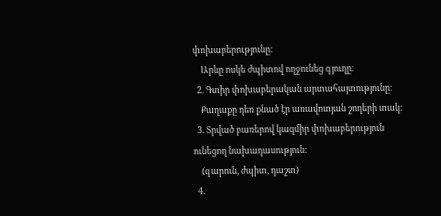փոխաբերությունը։
    Արևը ոսկե ժպիտով ողջունեց գյուղը։
  2. Գտիր փոխաբերական արտահայտությունը։
    Քաղաքը դեռ քնած էր առավոտյան շողերի տակ։
  3. Տրված բառերով կազմիր փոխաբերություն ունեցող նախադասություն։
    (գարուն, ժպիտ, դաշտ)
  4.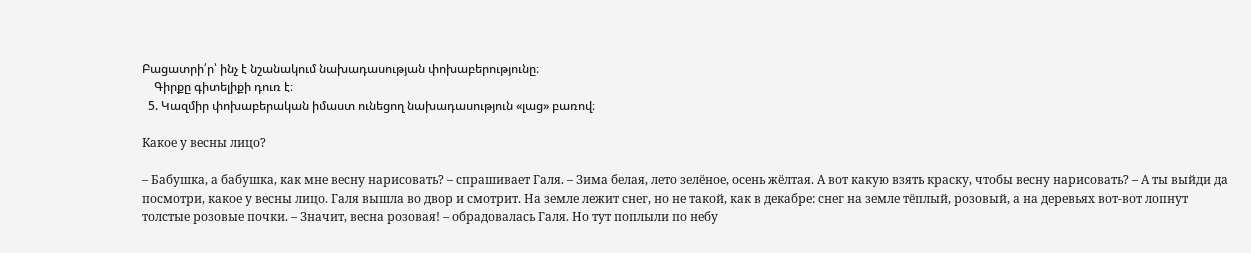Բացատրի՛ր՝ ինչ է նշանակում նախադասության փոխաբերությունը։
    Գիրքը գիտելիքի դուռ է։
  5. Կազմիր փոխաբերական իմաստ ունեցող նախադասություն «լաց» բառով։

Какое у весны лицо?

– Бабушка, а бабушка, как мне весну нарисовать? – спрашивает Галя. – Зима белая, лето зелёное, осень жёлтая. А вот какую взять краску, чтобы весну нарисовать? – А ты выйди да посмотри, какое у весны лицо. Галя вышла во двор и смотрит. На земле лежит снег, но не такой, как в декабре: снег на земле тёплый, розовый, а на деревьях вот-вот лопнут толстые розовые почки. – Значит, весна розовая! – обрадовалась Галя. Но тут поплыли по небу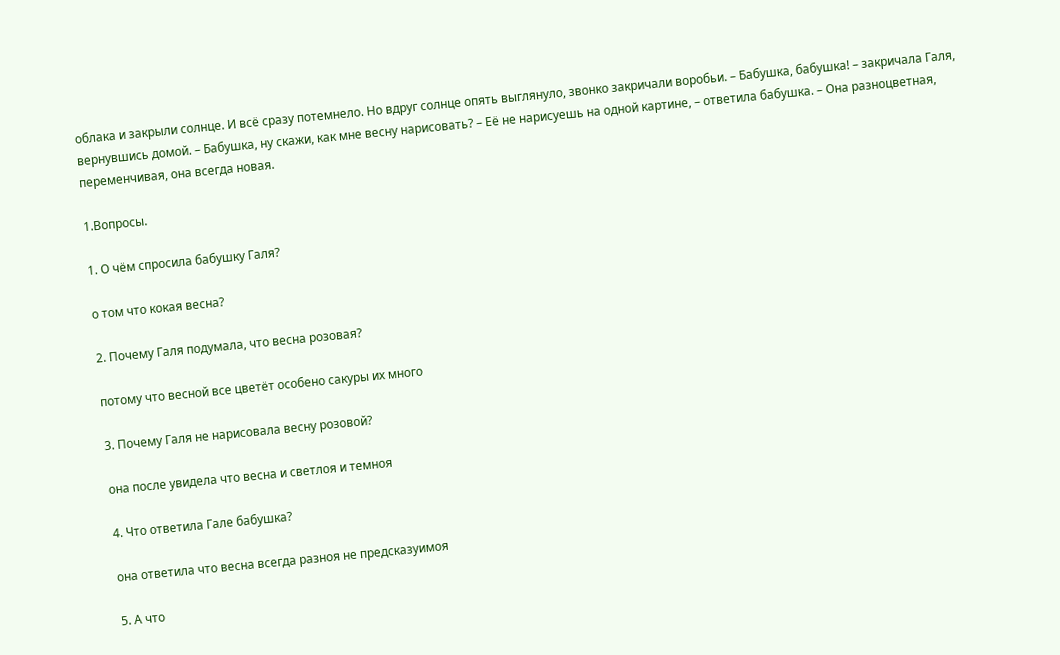облака и закрыли солнце. И всё сразу потемнело. Но вдруг солнце опять выглянуло, звонко закричали воробьи. – Бабушка, бабушка! – закричала Галя, вернувшись домой. – Бабушка, ну скажи, как мне весну нарисовать? – Её не нарисуешь на одной картине, – ответила бабушка. – Она разноцветная, переменчивая, она всегда новая.

1.Вопросы.

1. О чём спросила бабушку Галя?

о том что кокая весна?

2. Почему Галя подумала, что весна розовая?

потому что весной все цветёт особено сакуры их много

3. Почему Галя не нарисовала весну розовой?

она после увидела что весна и светлоя и темноя

4. Что ответила Гале бабушка?

она ответила что весна всегда разноя не предсказуимоя

5. А что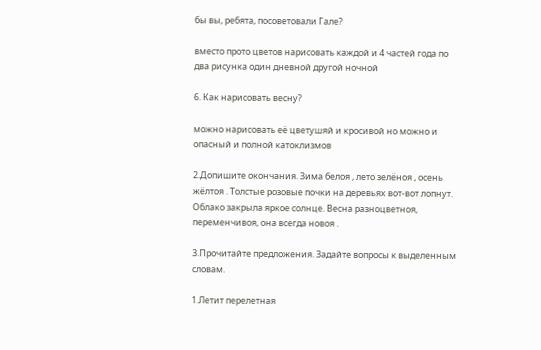бы вы, ребята, посоветовали Гале?

вместо прото цветов нарисовать каждой и 4 частей года по два рисунка один дневной другой ночной

6. Как нарисовать весну?

можно нарисовать её цветушяй и кросивой но можно и опасный и полной катоклизмов

2.Допишите окончания. Зима белоя , лето зелёноя , осень жёлтоя . Толстые розовые почки на деревьях вот-вот лопнут. Облако закрыла яркое солнце. Весна разноцветноя, переменчивоя, она всегда новоя .

3.Прочитайте предложения. Задайте вопросы к выделенным словам.

1.Летит перелетная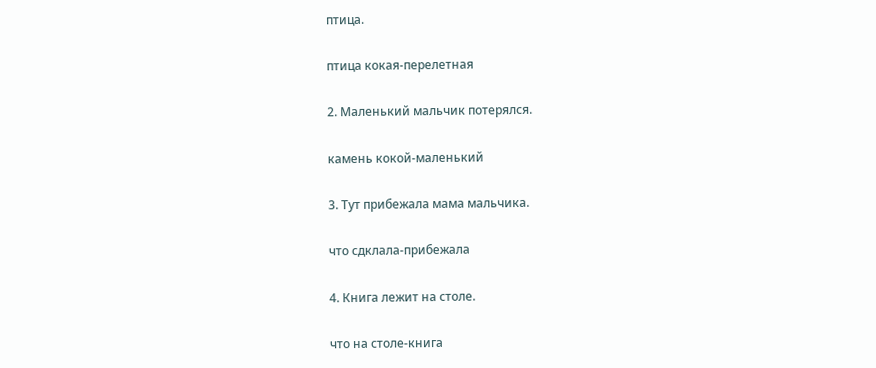птица.

птица кокая-перелетная

2. Маленький мальчик потерялся.

камень кокой-маленький

3. Тут прибежала мама мальчика.

что сдклала-прибежала

4. Книга лежит на столе.

что на столе-книга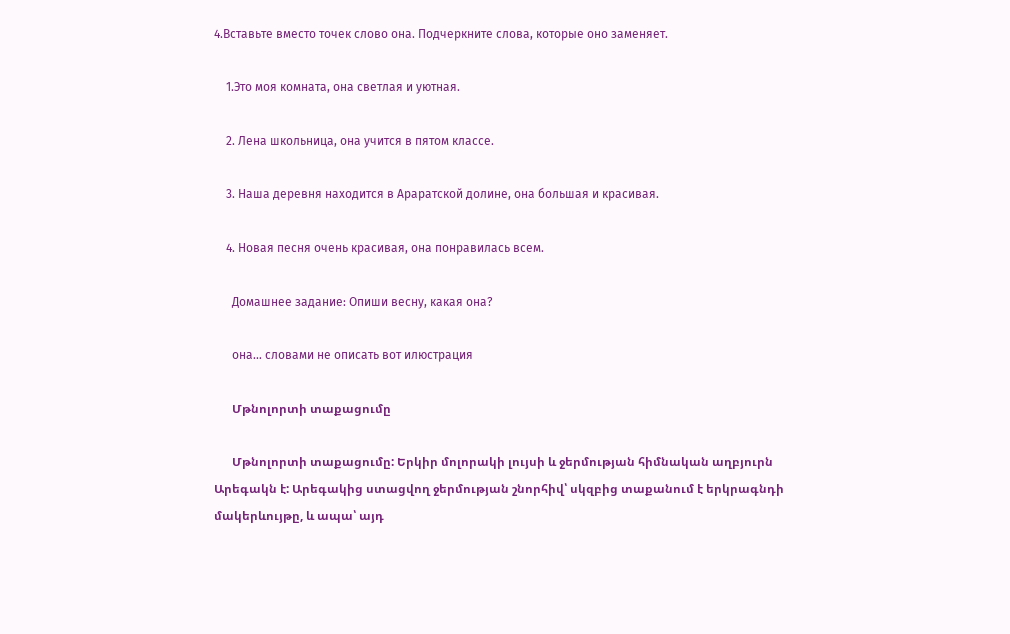4.Вставьте вместо точек слово она. Подчеркните слова, которые оно заменяет.

    1.Это моя комната, она светлая и уютная.

    2. Лена школьница, она учится в пятом классе.

    3. Наша деревня находится в Араратской долине, она большая и красивая.

    4. Новая песня очень красивая, она понравилась всем.

      Домашнее задание: Опиши весну, какая она?

      она… словами не описать вот илюстрация

      Մթնոլորտի տաքացումը

      Մթնոլորտի տաքացումը: Երկիր մոլորակի լույսի և ջերմության հիմնական աղբյուրն Արեգակն է: Արեգակից ստացվող ջերմության շնորհիվ՝ սկզբից տաքանում է երկրագնդի մակերևույթը, և ապա՝ այդ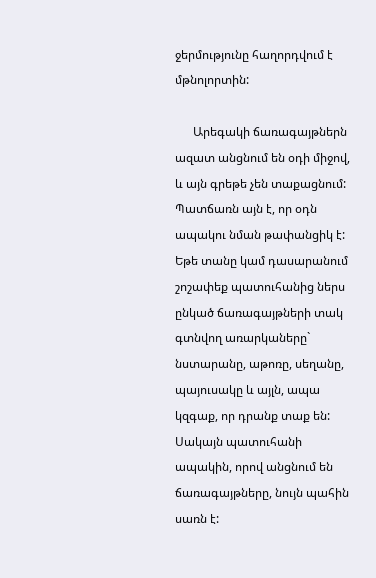ջերմությունը հաղորդվում է մթնոլորտին:

      Արեգակի ճառագայթներն ազատ անցնում են օդի միջով, և այն գրեթե չեն տաքացնում: Պատճառն այն է, որ օդն ապակու նման թափանցիկ է: Եթե տանը կամ դասարանում շոշափեք պատուհանից ներս ընկած ճառագայթների տակ գտնվող առարկաները` նստարանը, աթոռը, սեղանը, պայուսակը և այլն, ապա կզգաք, որ դրանք տաք են: Սակայն պատուհանի ապակին, որով անցնում են ճառագայթները, նույն պահին սառն է: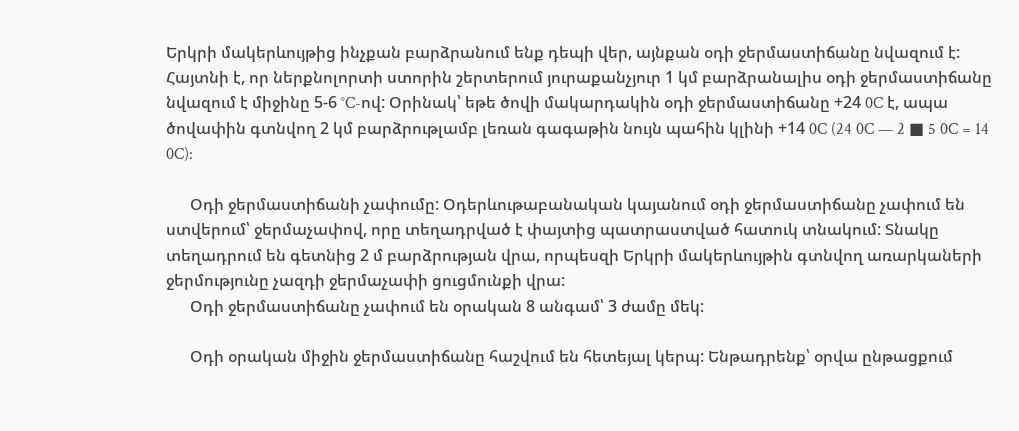Երկրի մակերևույթից ինչքան բարձրանում ենք դեպի վեր, այնքան օդի ջերմաստիճանը նվազում է: Հայտնի է, որ ներքնոլորտի ստորին շերտերում յուրաքանչյուր 1 կմ բարձրանալիս օդի ջերմաստիճանը նվազում է միջինը 5-6 °C-ով: Օրինակ՝ եթե ծովի մակարդակին օդի ջերմաստիճանը +24 0C է, ապա ծովափին գտնվող 2 կմ բարձրութլամբ լեռան գագաթին նույն պահին կլինի +14 0C (24 0C — 2 ■ 5 0C = 14 0C):

      Օդի ջերմաստիճանի չափումը: Օդերևութաբանական կայանում օդի ջերմաստիճանը չափում են ստվերում՝ ջերմաչափով, որը տեղադրված է փայտից պատրաստված հատուկ տնակում: Տնակը տեղադրում են գետնից 2 մ բարձրության վրա, որպեսզի Երկրի մակերևույթին գտնվող առարկաների ջերմությունը չազդի ջերմաչափի ցուցմունքի վրա:
      Օդի ջերմաստիճանը չափում են օրական 8 անգամ՝ 3 ժամը մեկ:

      Օդի օրական միջին ջերմաստիճանը հաշվում են հետեյալ կերպ: Ենթադրենք՝ օրվա ընթացքում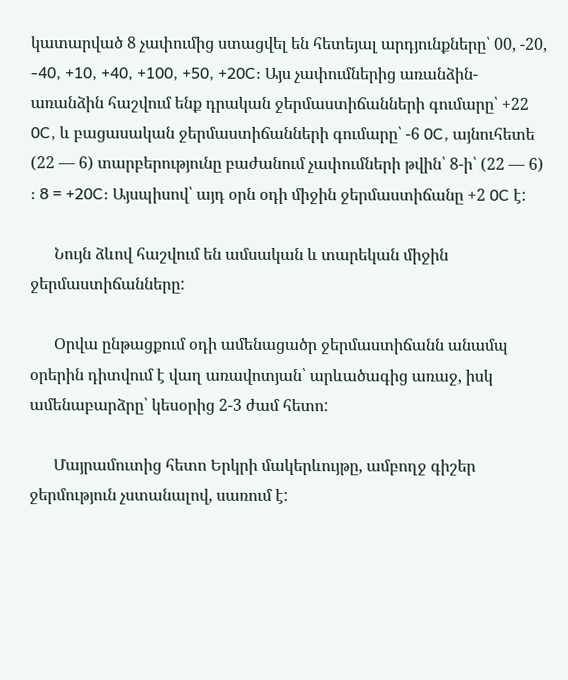կատարված 8 չափումից ստացվել են հետեյալ արդյունքները՝ 00, -20, -40, +10, +40, +100, +50, +20C: Այս չափումներից առանձին-առանձին հաշվում ենք դրական ջերմաստիճանների գումարը՝ +22 0C, և բացասական ջերմաստիճանների գումարը՝ -6 0C, այնուհետե (22 — 6) տարբերությունը բաժանում չափումների թվին՝ 8-ի՝ (22 — 6) : 8 = +20C: Այսպիսով՝ այդ օրն օդի միջին ջերմաստիճանը +2 0C է:

      Նույն ձևով հաշվում են ամսական և տարեկան միջին ջերմաստիճանները:

      Օրվա ընթացքում օդի ամենացածր ջերմաստիճանն անամպ օրերին դիտվում է վաղ առավոտյան՝ արևածագից առաջ, իսկ ամենաբարձրը՝ կեսօրից 2-3 ժամ հետո:

      Մայրամուտից հետո Երկրի մակերևույթը, ամբողջ գիշեր ջերմություն չստանալով, սառում է: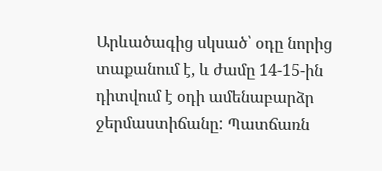Արևածագից սկսած՝ օդը նորից տաքանում է, և ժամը 14-15-ին դիտվում է օդի ամենաբարձր ջերմաստիճանը: Պատճառն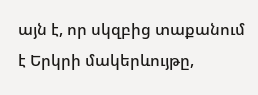այն է, որ սկզբից տաքանում է Երկրի մակերևույթը,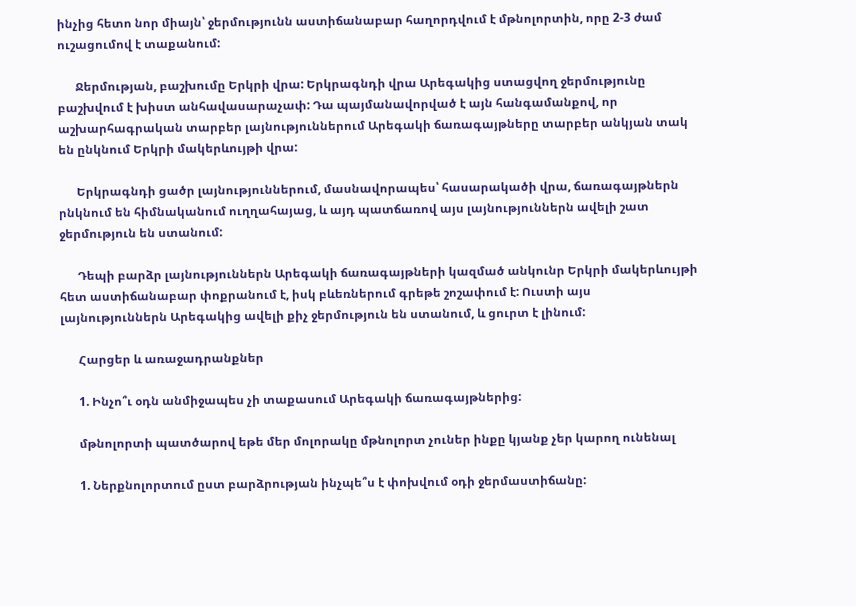ինչից հետո նոր միայն՝ ջերմությունն աստիճանաբար հաղորդվում է մթնոլորտին, որը 2-3 ժամ ուշացումով է տաքանում:

      Ջերմության, բաշխումը Երկրի վրա: Երկրագնդի վրա Արեգակից ստացվող ջերմությունը բաշխվում է խիստ անհավասարաչափ: Դա պայմանավորված է այն հանգամանքով, որ աշխարհագրական տարբեր լայնություններում Արեգակի ճառագայթները տարբեր անկյան տակ են ընկնում Երկրի մակերևույթի վրա:

      Երկրագնդի ցածր լայնություններում, մասնավորապես՝ հասարակածի վրա, ճառագայթներն րնկնում են հիմնականում ուղղահայաց, և այդ պատճառով այս լայնություններն ավելի շատ ջերմություն են ստանում:

      Դեպի բարձր լայնություններն Արեգակի ճառագայթների կազմած անկունր Երկրի մակերևույթի հետ աստիճանաբար փոքրանում է, իսկ բևեռներում գրեթե շոշափում է: Ուստի այս լայնություններն Արեգակից ավելի քիչ ջերմություն են ստանում, և ցուրտ է լինում:

      Հարցեր և առաջադրանքներ

      1. Ինչո՞ւ օդն անմիջապես չի տաքասում Արեգակի ճառագայթներից:

      մթնոլորտի պատծարով եթե մեր մոլորակը մթնոլորտ չուներ ինքը կյանք չեր կարող ունենալ

      1. Ներքնոլորտում ըստ բարձրության ինչպե՞ս է փոխվում օդի ջերմաստիճանը: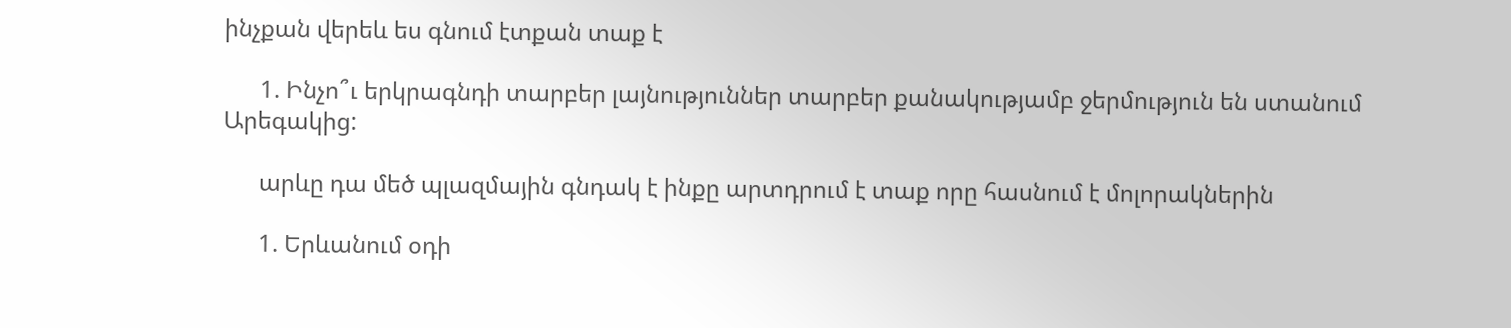ինչքան վերեև ես գնում էտքան տաք է

      1. Ինչո՞ւ երկրագնդի տարբեր լայնություններ տարբեր քանակությամբ ջերմություն են ստանում Արեգակից:

      արևը դա մեծ պլազմային գնդակ է ինքը արտդրում է տաք որը հասնում է մոլորակներին

      1. Երևանում օդի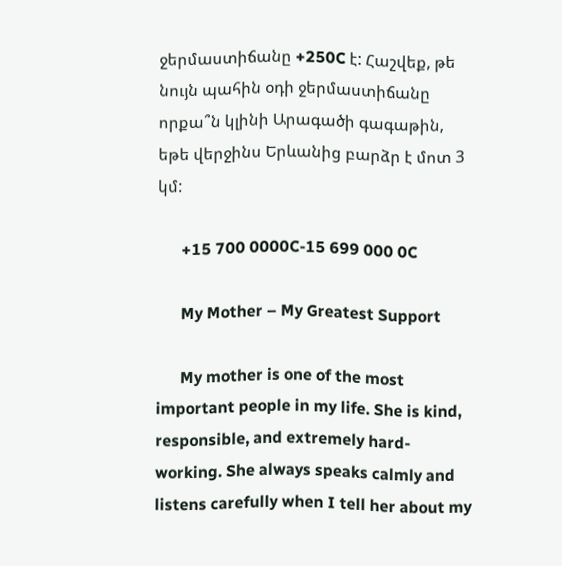ջերմաստիճանը +250C է: Հաշվեք, թե նույն պահին օդի ջերմաստիճանը որքա՞ն կլինի Արագածի գագաթին, եթե վերջինս Երևանից բարձր է մոտ 3 կմ:

      +15 700 0000C-15 699 000 0C

      My Mother – My Greatest Support

      My mother is one of the most important people in my life. She is kind, responsible, and extremely hard-working. She always speaks calmly and listens carefully when I tell her about my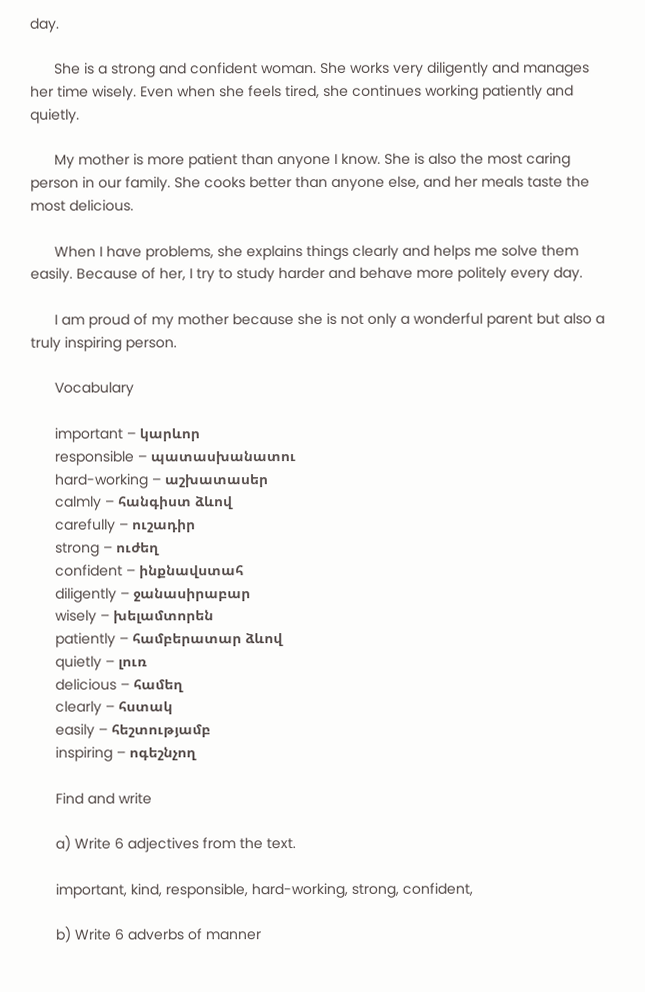day.

      She is a strong and confident woman. She works very diligently and manages her time wisely. Even when she feels tired, she continues working patiently and quietly.

      My mother is more patient than anyone I know. She is also the most caring person in our family. She cooks better than anyone else, and her meals taste the most delicious.

      When I have problems, she explains things clearly and helps me solve them easily. Because of her, I try to study harder and behave more politely every day.

      I am proud of my mother because she is not only a wonderful parent but also a truly inspiring person.

      Vocabulary

      important – կարևոր
      responsible – պատասխանատու
      hard-working – աշխատասեր
      calmly – հանգիստ ձևով
      carefully – ուշադիր
      strong – ուժեղ
      confident – ինքնավստահ
      diligently – ջանասիրաբար
      wisely – խելամտորեն
      patiently – համբերատար ձևով
      quietly – լուռ
      delicious – համեղ
      clearly – հստակ
      easily – հեշտությամբ
      inspiring – ոգեշնչող

      Find and write

      a) Write 6 adjectives from the text.

      important, kind, responsible, hard-working, strong, confident,

      b) Write 6 adverbs of manner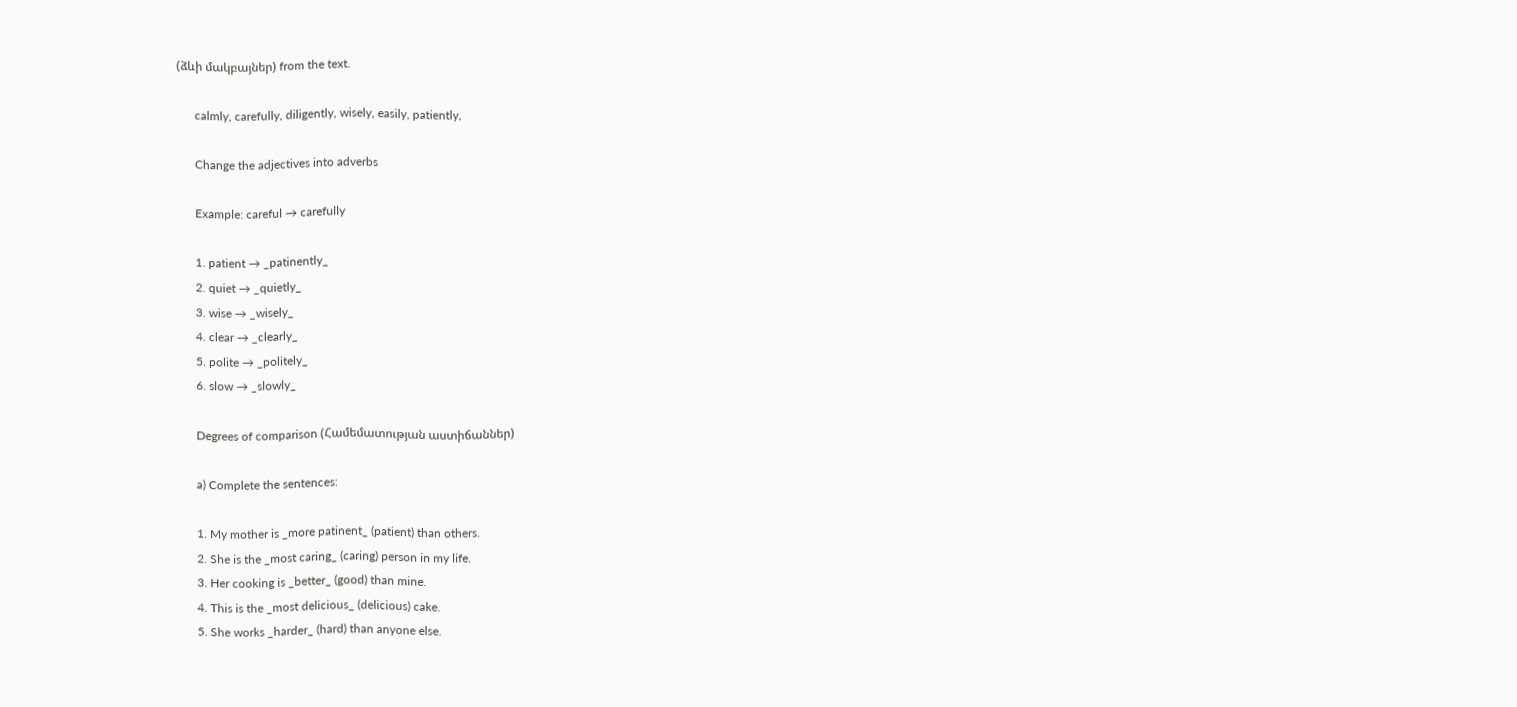(ձևի մակբայներ) from the text.

      calmly, carefully, diligently, wisely, easily, patiently,

      Change the adjectives into adverbs

      Example: careful → carefully

      1. patient → _patinently_
      2. quiet → _quietly_
      3. wise → _wisely_
      4. clear → _clearly_
      5. polite → _politely_
      6. slow → _slowly_

      Degrees of comparison (Համեմատության աստիճաններ)

      a) Complete the sentences:

      1. My mother is _more patinent_ (patient) than others.
      2. She is the _most caring_ (caring) person in my life.
      3. Her cooking is _better_ (good) than mine.
      4. This is the _most delicious_ (delicious) cake.
      5. She works _harder_ (hard) than anyone else.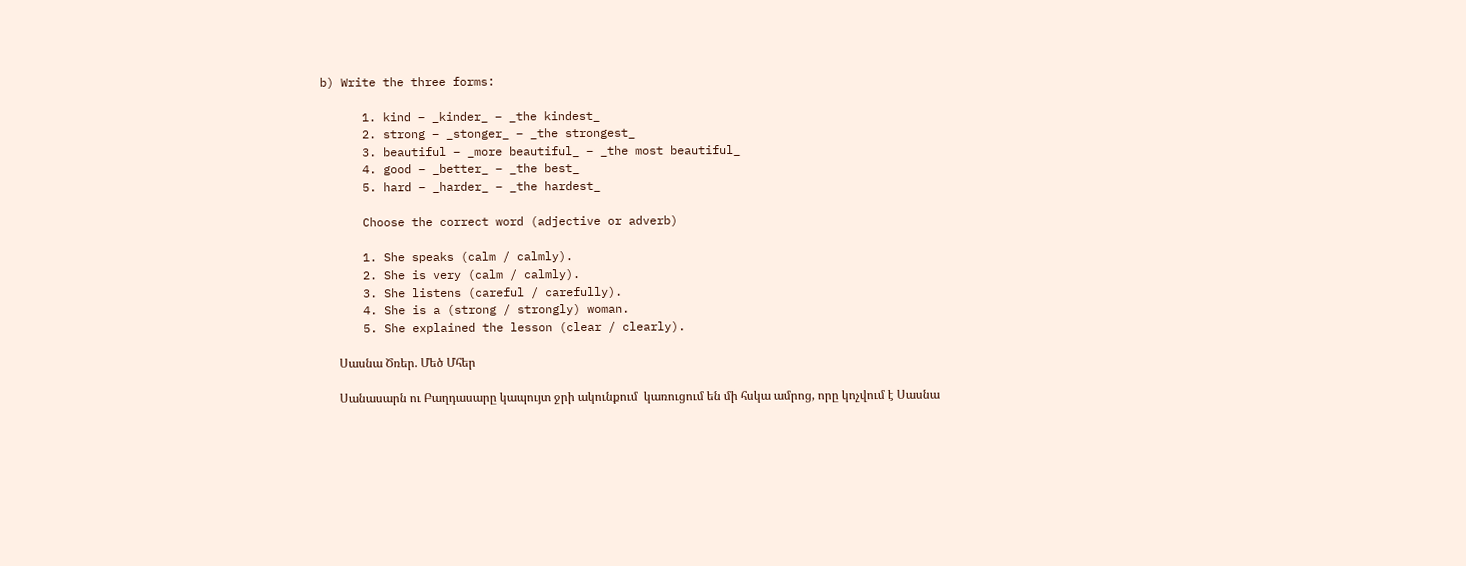b) Write the three forms:

      1. kind – _kinder_ – _the kindest_
      2. strong – _stonger_ – _the strongest_
      3. beautiful – _more beautiful_ – _the most beautiful_
      4. good – _better_ – _the best_
      5. hard – _harder_ – _the hardest_

      Choose the correct word (adjective or adverb)

      1. She speaks (calm / calmly).
      2. She is very (calm / calmly).
      3. She listens (careful / carefully).
      4. She is a (strong / strongly) woman.
      5. She explained the lesson (clear / clearly).

      Սասնա Ծռեր. Մեծ Մհեր

      Սանասարն ու Բաղդասարը կապույտ ջրի ակունքում  կառուցում են մի հսկա ամրոց, որը կոչվում է Սասնա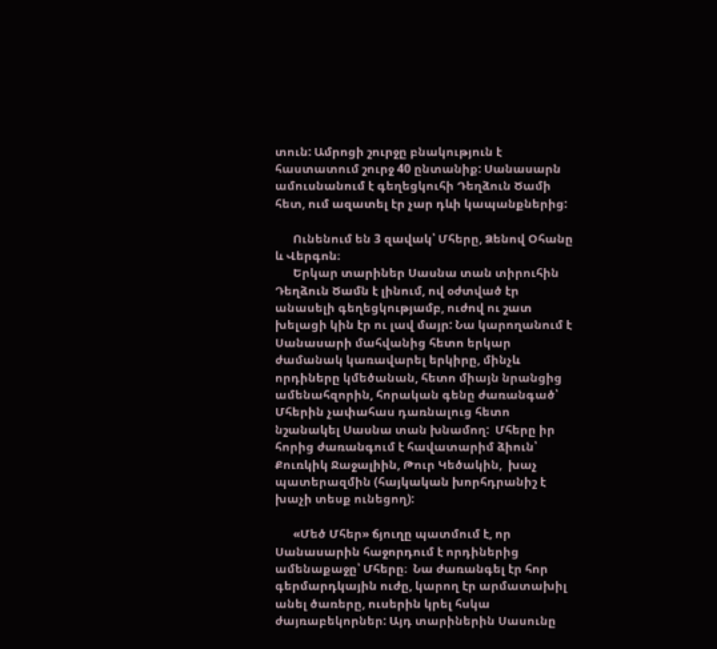տուն: Ամրոցի շուրջը բնակություն է հաստատում շուրջ 40 ընտանիք: Սանասարն ամուսնանում է գեղեցկուհի Դեղձուն Ծամի հետ, ում ազատել էր չար դևի կապանքներից:

      Ունենում են 3 զավակ՝ Մհերը, Ձենով Օհանը և Վերգոն։
      Երկար տարիներ Սասնա տան տիրուհին Դեղձուն Ծամն է լինում, ով օժտված էր անասելի գեղեցկությամբ, ուժով ու շատ խելացի կին էր ու լավ մայր: Նա կարողանում է Սանասարի մահվանից հետո երկար ժամանակ կառավարել երկիրը, մինչև որդիները կմեծանան, հետո միայն նրանցից ամենահզորին, հորական գենը ժառանգած՝ Մհերին չափահաս դառնալուց հետո նշանակել Սասնա տան խնամող:  Մհերը իր հորից ժառանգում է հավատարիմ ձիուն՝ Քուռկիկ Ջաջալիին, Թուր Կեծակին,  խաչ պատերազմին (հայկական խորհդրանիշ է խաչի տեսք ունեցող):

      «Մեծ Մհեր» ճյուղը պատմում է, որ Սանասարին հաջորդում է որդիներից ամենաքաջը՝ Մհերը։  Նա ժառանգել էր հոր գերմարդկային ուժը, կարող էր արմատախիլ անել ծառերը, ուսերին կրել հսկա ժայռաբեկորներ: Այդ տարիներին Սասունը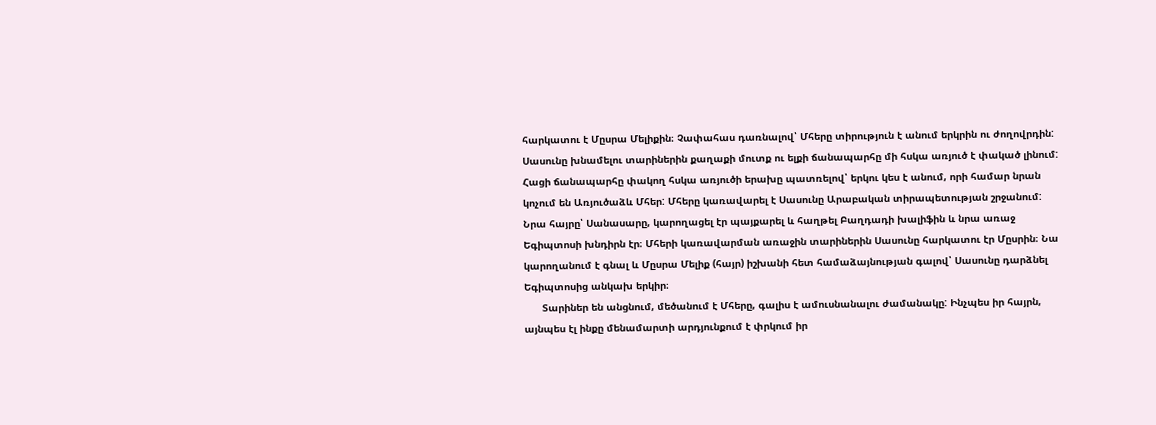հարկատու է Մըսրա Մելիքին։ Չափահաս դառնալով՝ Մհերը տիրություն է անում երկրին ու ժողովրդին: Սասունը խնամելու տարիներին քաղաքի մուտք ու ելքի ճանապարհը մի հսկա առյուծ է փակած լինում: Հացի ճանապարհը փակող հսկա առյուծի երախը պատռելով՝ երկու կես է անում, որի համար նրան կոչում են Առյուծաձև Մհեր: Մհերը կառավարել է Սասունը Արաբական տիրապետության շրջանում: Նրա հայրը՝ Սանասարը, կարողացել էր պայքարել և հաղթել Բաղդադի խալիֆին և նրա առաջ  Եգիպտոսի խնդիրն էր։ Մհերի կառավարման առաջին տարիներին Սասունը հարկատու էր Մըսրին։ Նա կարողանում է գնալ և Մըսրա Մելիք (հայր) իշխանի հետ համաձայնության գալով՝ Սասունը դարձնել Եգիպտոսից անկախ երկիր։
      Տարիներ են անցնում, մեծանում է Մհերը, գալիս է ամուսնանալու ժամանակը: Ինչպես իր հայրն, այնպես էլ ինքը մենամարտի արդյունքում է փրկում իր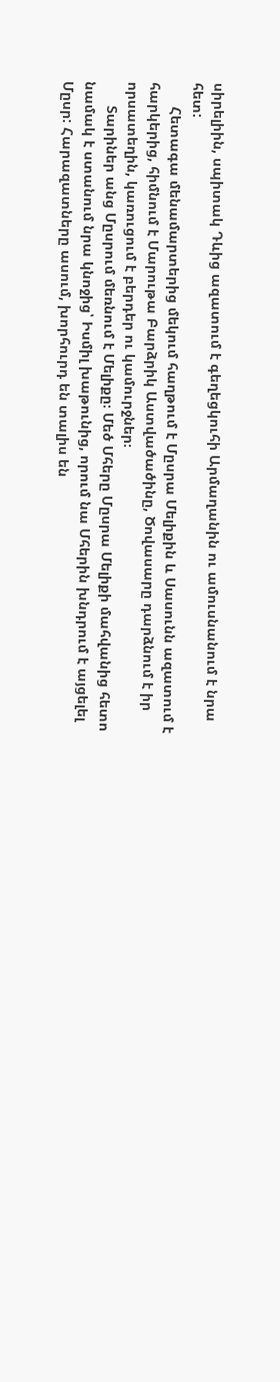սիրելիին, սպիտակ Դևից ազատում է գեղեցկուհի Արմաղանին ու ամուսնանում է նրա հետ:
      Հետագա մենամարտերից մեկում հաղթում է Մըսրա Մելիքին և Սասունն ազատում է հարկերից, հիմնում է Մարութա Բարձրիկ Աստվածածինը, Ծովասարը դարձնում է իր որսատեղին, կառուցում է բերդեր ու կամուրջներ։
      Տարիներ անց Մըսրում մեռնում է Մելիքը։ Մեծ Մհերը Մըսրա Մելիքի մահվանից հետո նամակ է ստանում նրա կնոջից՝ Իսմիլ խաթունից, որում նա Մհերին խնդրում է այցելել Մըսր: Հարազատները ասում, խորհուրդ են տալիս են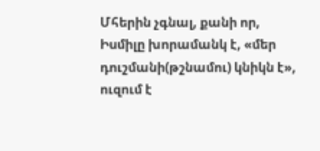Մհերին չգնալ, քանի որ, Իսմիլը խորամանկ է, «մեր դուշմանի(թշնամու) կնիկն է»,  ուզում է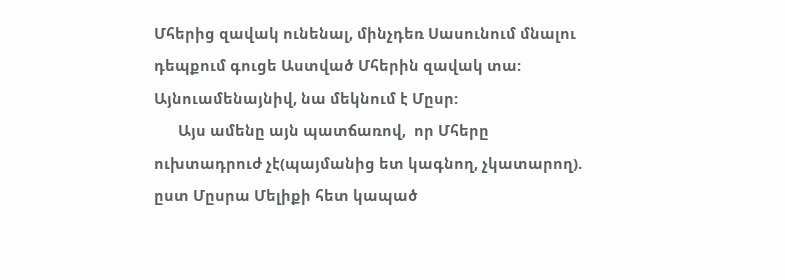Մհերից զավակ ունենալ, մինչդեռ Սասունում մնալու դեպքում գուցե Աստված Մհերին զավակ տա:  Այնուամենայնիվ, նա մեկնում է Մըսր:
      Այս ամենը այն պատճառով,  որ Մհերը ուխտադրուժ չէ(պայմանից ետ կագնող, չկատարող). ըստ Մըսրա Մելիքի հետ կապած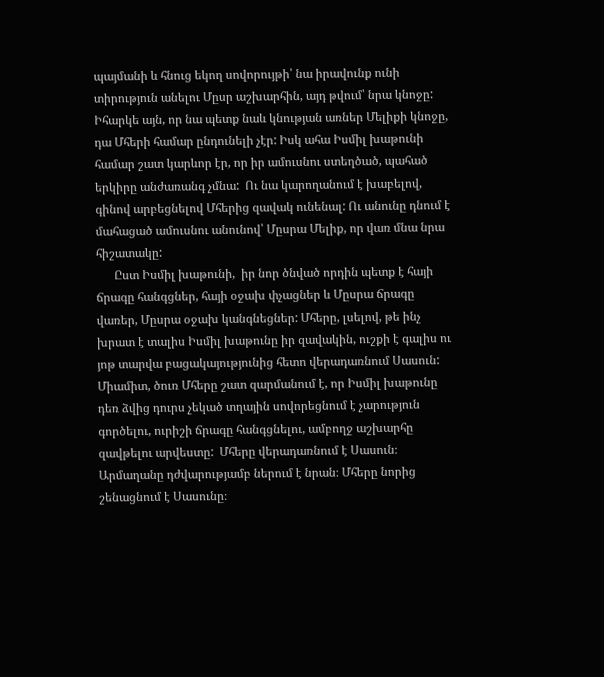պայմանի և հնուց եկող սովորույթի՝ նա իրավունք ունի տիրություն անելու Մըսր աշխարհին, այդ թվում՝ նրա կնոջը: Իհարկե այն, որ նա պետք նաև կնության առներ Մելիքի կնոջը, դա Մհերի համար ընդունելի չէր: Իսկ ահա Իսմիլ խաթունի համար շատ կարևոր էր, որ իր ամուսնու ստեղծած, պահած երկիրը անժառանգ չմնա:  Ու նա կարողանում է խաբելով, գինով արբեցնելով Մհերից զավակ ունենալ: Ու անունը դնում է մահացած ամուսնու անունով՝ Մըսրա Մելիք, որ վառ մնա նրա հիշատակը:
      Ըստ Իսմիլ խաթունի,  իր նոր ծնված որդին պետք է հայի ճրագը հանգցներ, հայի օջախ փչացներ և Մըսրա ճրագը վառեր, Մըսրա օջախ կանգնեցներ: Մհերը, լսելով, թե ինչ խրատ է տալիս Իսմիլ խաթունը իր զավակին, ուշքի է գալիս ու յոթ տարվա բացակայությունից հետո վերադառնում Սասուն: Միամիտ, ծուռ Մհերը շատ զարմանում է, որ Իսմիլ խաթունը դեռ ձվից դուրս չեկած տղային սովորեցնում է չարություն գործելու, ուրիշի ճրագը հանգցնելու, ամբողջ աշխարհը զավթելու արվեստը:  Մհերը վերադառնում է Սասուն։ Արմաղանը դժվարությամբ ներում է նրան։ Մհերը նորից շենացնում է Սասունը։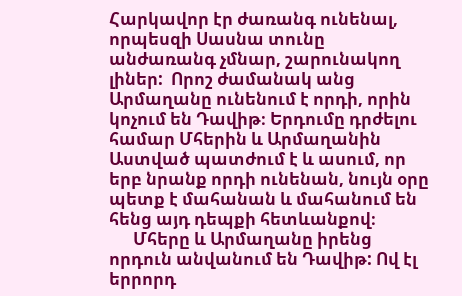Հարկավոր էր ժառանգ ունենալ, որպեսզի Սասնա տունը անժառանգ չմնար, շարունակող լիներ:  Որոշ ժամանակ անց Արմաղանը ունենում է որդի, որին կոչում են Դավիթ։ Երդումը դրժելու համար Մհերին և Արմաղանին Աստված պատժում է և ասում, որ երբ նրանք որդի ունենան, նույն օրը պետք է մահանան և մահանում են հենց այդ դեպքի հետևանքով։
      Մհերը և Արմաղանը իրենց որդուն անվանում են Դավիթ: Ով էլ երրորդ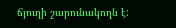ճյուղի շարունակողն է: